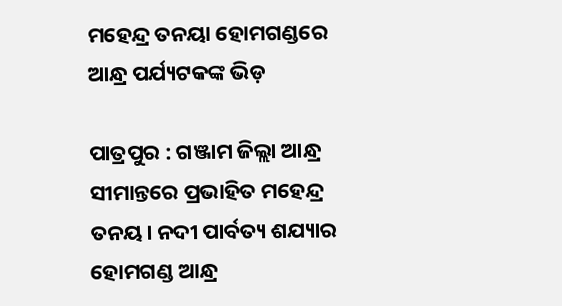ମହେନ୍ଦ୍ର ତନୟା ହୋମଗଣ୍ଡରେ ଆନ୍ଧ୍ର ପର୍ଯ୍ୟଟକଙ୍କ ଭିଡ଼

ପାତ୍ରପୁର : ଗଞ୍ଜାମ ଜିଲ୍ଲା ଆନ୍ଧ୍ର ସୀମାନ୍ତରେ ପ୍ରଭାହିତ ମହେନ୍ଦ୍ର ତନୟ। ନଦୀ ପାର୍ବତ୍ୟ ଶଯ୍ୟାର ହୋମଗଣ୍ଡ ଆନ୍ଧ୍ର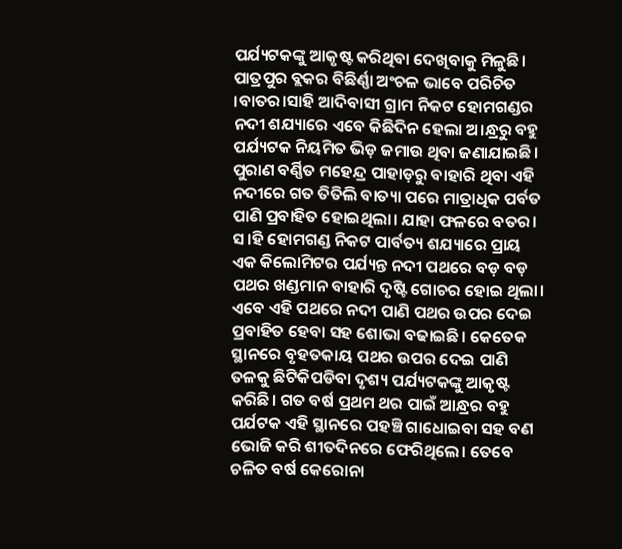ପର୍ଯ୍ୟଟକଙ୍କୁ ଆକୃଷ୍ଟ କରିଥିବା ଦେଖିବାକୁ ମିଳୁଛି। ପାତ୍ରପୁର ବ୍ଲକର ବିଛିର୍ଣ୍ଣା ଅଂଚଳ ଭାବେ ପରିଚିତ ।ବାତର।ସାହି ଆଦିବାସୀ ଗ୍ରାମ ନିକଟ ହୋମଗଣ୍ଡର ନଦୀ ଶଯ୍ୟାରେ ଏବେ କିଛିଦିନ ହେଲା ଅ।ନ୍ଧ୍ରରୁ ବହୁ ପର୍ଯ୍ୟଟକ ନିୟମିତ ଭିଡ଼ ଜମାଉ ଥିବା ଜଣାଯାଇଛି। ପୁରାଣ ବର୍ଣ୍ଣିତ ମହେନ୍ଦ୍ର ପାହାଡ଼ରୁ ବାହାରି ଥିବା ଏହି ନଦୀରେ ଗତ ତିତିଲି ବାତ୍ୟା ପରେ ମାତ୍ରାଧିକ ପର୍ବତ ପାଣି ପ୍ରବାହିତ ହୋଇଥିଲା। ଯାହା ଫଳରେ ବତର। ସ।ହି ହୋମଗଣ୍ଡ ନିକଟ ପାର୍ବତ୍ୟ ଶଯ୍ୟାରେ ପ୍ରାୟ ଏକ କିଲୋମିଟର ପର୍ଯ୍ୟନ୍ତ ନଦୀ ପଥରେ ବଡ଼ ବଡ଼ ପଥର ଖଣ୍ଡମାନ ବାହାରି ଦୃଷ୍ଟି ଗୋଚର ହୋଇ ଥିଲା। ଏବେ ଏହି ପଥରେ ନଦୀ ପାଣି ପଥର ଉପର ଦେଇ ପ୍ରବାହିତ ହେବା ସହ ଶୋଭା ବଢାଇଛି। କେତେକ ସ୍ଥାନରେ ବୃହତକାୟ ପଥର ଉପର ଦେଇ ପାଣି ତଳକୁ ଛିଟିକିପଡିବା ଦୃଶ୍ୟ ପର୍ଯ୍ୟଟକଙ୍କୁ ଆକୃଷ୍ଟ କରିଛି। ଗତ ବର୍ଷ ପ୍ରଥମ ଥର ପାଇଁ ଆନ୍ଧ୍ରର ବହୁ ପର୍ଯଟକ ଏହି ସ୍ଥାନରେ ପହଞ୍ଚି ଗାଧୋଇବା ସହ ବଣ ଭୋଜି କରି ଶୀତଦିନରେ ଫେରିଥିଲେ। ତେବେ ଚଳିତ ବର୍ଷ କେରୋନା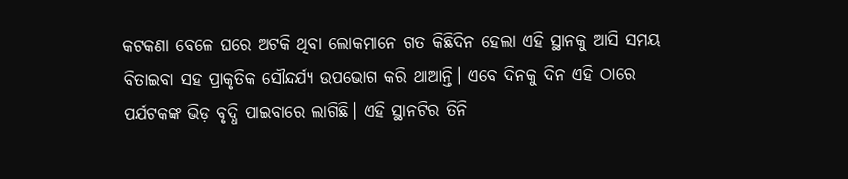କଟକଣା ବେଳେ ଘରେ ଅଟକି ଥିବା ଲୋକମାନେ ଗତ କିଛିଦିନ ହେଲା ଏହି ସ୍ଥାନକୁ ଆସି ସମୟ ବିତାଇବା ସହ ପ୍ରାକୃତିକ ସୌନ୍ଦର୍ଯ୍ୟ ଉପଭୋଗ କରି ଥାଆନ୍ତି। ଏବେ ଦିନକୁ ଦିନ ଏହି ଠାରେ ପର୍ଯଟକଙ୍କ ଭିଡ଼ ବୃଦ୍ଧି ପାଇବାରେ ଲାଗିଛି। ଏହି ସ୍ଥାନଟିର ତିନି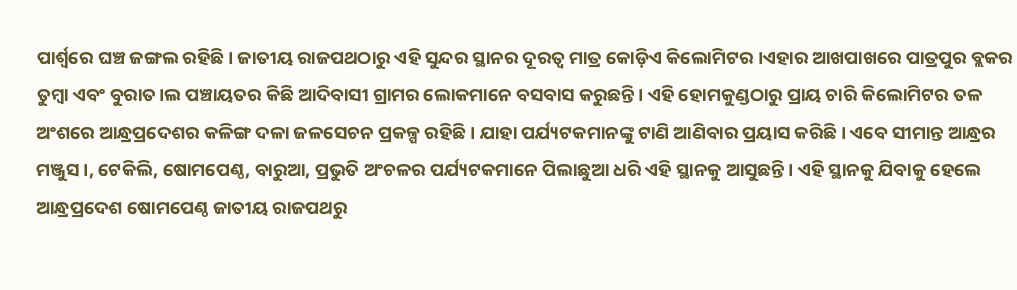ପାର୍ଶ୍ୱରେ ଘଞ୍ଚ ଜଙ୍ଗଲ ରହିଛି। ଜାତୀୟ ରାଜପଥଠାରୁ ଏହି ସୁନ୍ଦର ସ୍ଥାନର ଦୂରତ୍ୱ ମାତ୍ର କୋଡ଼ିଏ କିଲୋମିଟର ।ଏହାର ଆଖପାଖରେ ପାତ୍ରପୁର ବ୍ଲକର ତୁମ୍ବା ଏବଂ ବୁରାତ।ଲ ପଞ୍ଚାୟତର କିଛି ଆଦିବାସୀ ଗ୍ରାମର ଲୋକମାନେ ବସବାସ କରୁଛନ୍ତି। ଏହି ହୋମକୁଣ୍ଡଠାରୁ ପ୍ରାୟ ଚାରି କିଲୋମିଟର ତଳ ଅଂଶରେ ଆନ୍ଧ୍ରପ୍ରଦେଶର କଳିଙ୍ଗ ଦଳା ଜଳସେଚନ ପ୍ରକଳ୍ପ ରହିଛି । ଯାହା ପର୍ଯ୍ୟଟକମାନଙ୍କୁ ଟାଣି ଆଣିବାର ପ୍ରୟାସ କରିଛି। ଏବେ ସୀମାନ୍ତ ଆନ୍ଧ୍ରର ମଞ୍ଜୁସ।, ଟେକିଲି, ଷୋମପେଣ୍ଠ, ବାରୁଆ, ପ୍ରଭୁତି ଅଂଚଳର ପର୍ଯ୍ୟଟକମାନେ ପିଲାଛୁଆ ଧରି ଏହି ସ୍ଥାନକୁ ଆସୁଛନ୍ତି। ଏହି ସ୍ଥାନକୁ ଯିବାକୁ ହେଲେ ଆନ୍ଧ୍ରପ୍ରଦେଶ ଷୋମପେଣ୍ଠ ଜାତୀୟ ରାଜପଥରୁ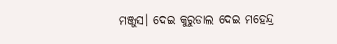ମଞ୍ଜୁସ। ଦେଇ କୁରୁଡାଲ ଦେଇ ମହେନ୍ଦ୍ର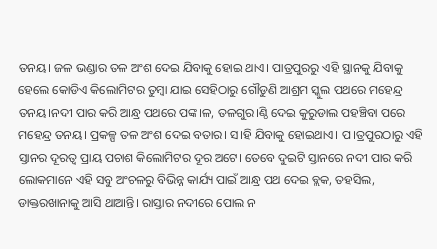ତନୟ। ଜଳ ଭଣ୍ଡାର ତଳ ଅଂଶ ଦେଇ ଯିବାକୁ ହୋଇ ଥାଏ। ପାତ୍ରପୁରରୁ ଏହି ସ୍ଥାନକୁ ଯିବାକୁ ହେଲେ କୋଡିଏ କିଲୋମିଟର ତୁମ୍ବା ଯାଇ ସେହିଠାରୁ ଗୌଡୁଣି ଆଶ୍ରମ ସ୍କୁଲ ପଥରେ ମହେନ୍ଦ୍ର ତନୟ।ନଦୀ ପାର କରି ଆନ୍ଧ୍ର ପଥରେ ପଙ୍କ।ଳ, ତଳଗୁର।ଣ୍ଠି ଦେଇ କୁରୁଡାଲ ପହଞ୍ଚିବା ପରେ ମହେନ୍ଦ୍ର ତନୟ। ପ୍ରକଳ୍ପ ତଳ ଅଂଶ ଦେଇ ବତାର। ସ।ହି ଯିବାକୁ ହୋଇଥାଏ। ପ।ତ୍ରପୁରଠାରୁ ଏହି ସ୍ତାନର ଦୂରତ୍ୱ ପ୍ରାୟ ପଚାଶ କିଲୋମିଟର ଦୂର ଅଟେ। ତେବେ ଦୁଇଟି ସ୍ତାନରେ ନଦୀ ପାର କରି ଲୋକମାନେ ଏହି ସବୁ ଅଂଚଳରୁ ବିଭିନ୍ନ କାର୍ଯ୍ୟ ପାଇଁ ଆନ୍ଧ୍ର ପଥ ଦେଇ ବ୍ଲକ, ତହସିଲ, ଡାକ୍ତରଖାନାକୁ ଆସି ଥାଆନ୍ତି। ରାସ୍ତାର ନଦୀରେ ପୋଲ ନ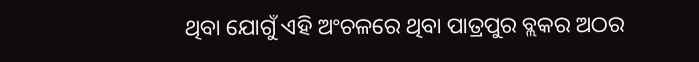ଥିବା ଯୋଗୁଁ ଏହି ଅଂଚଳରେ ଥିବା ପାତ୍ରପୁର ବ୍ଲକର ଅଠର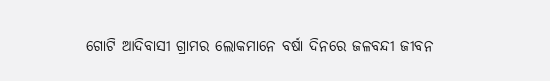ଗୋଟି ଆଦିବାସୀ ଗ୍ରାମର ଲୋକମାନେ ବର୍ଷା ଦିନରେ ଜଳବନ୍ଦୀ ଜୀବନ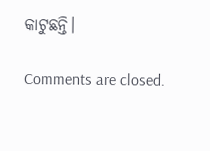କାଟୁଛନ୍ତି।

Comments are closed.